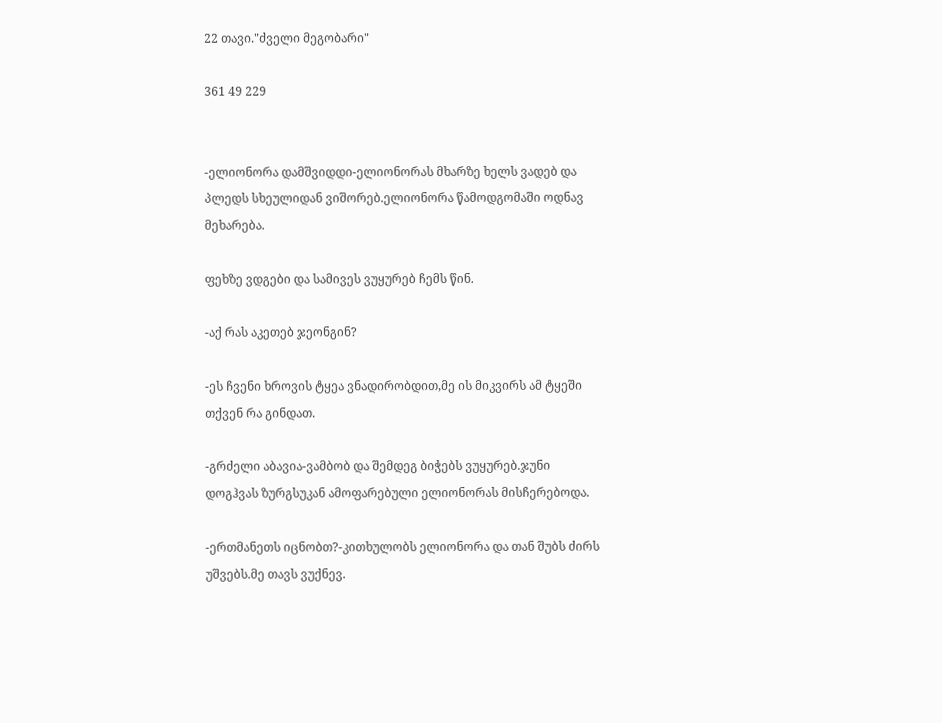22 თავი."ძველი მეგობარი"

361 49 229


-ელიონორა დამშვიდდი-ელიონორას მხარზე ხელს ვადებ და პლედს სხეულიდან ვიშორებ.ელიონორა წამოდგომაში ოდნავ მეხარება.

ფეხზე ვდგები და სამივეს ვუყურებ ჩემს წინ.

-აქ რას აკეთებ ჯეონგინ?

-ეს ჩვენი ხროვის ტყეა ვნადირობდით,მე ის მიკვირს ამ ტყეში თქვენ რა გინდათ.

-გრძელი აბავია-ვამბობ და შემდეგ ბიჭებს ვუყურებ.ჯუნი დოგჰვას ზურგსუკან ამოფარებული ელიონორას მისჩერებოდა.

-ერთმანეთს იცნობთ?-კითხულობს ელიონორა და თან შუბს ძირს უშვებს.მე თავს ვუქნევ.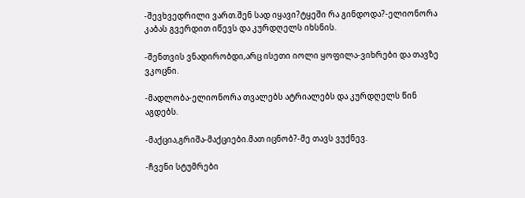-შევხვედრილი ვართ.შენ სად იყავი?ტყეში რა გინდოდა?-ელიონორა კაბას გვერდით იწევს და კურდღელს იხსნის.

-შენთვის ვნადირობდი,არც ისეთი იოლი ყოფილა-ვიხრები და თავზე ვკოცნი.

-მადლობა-ელიონორა თვალებს ატრიალებს და კურდღელს წინ აგდებს.

-მაქცია,გრიშა-მაქციები.მათ იცნობ?-მე თავს ვუქნევ.

-ჩვენი სტუმრები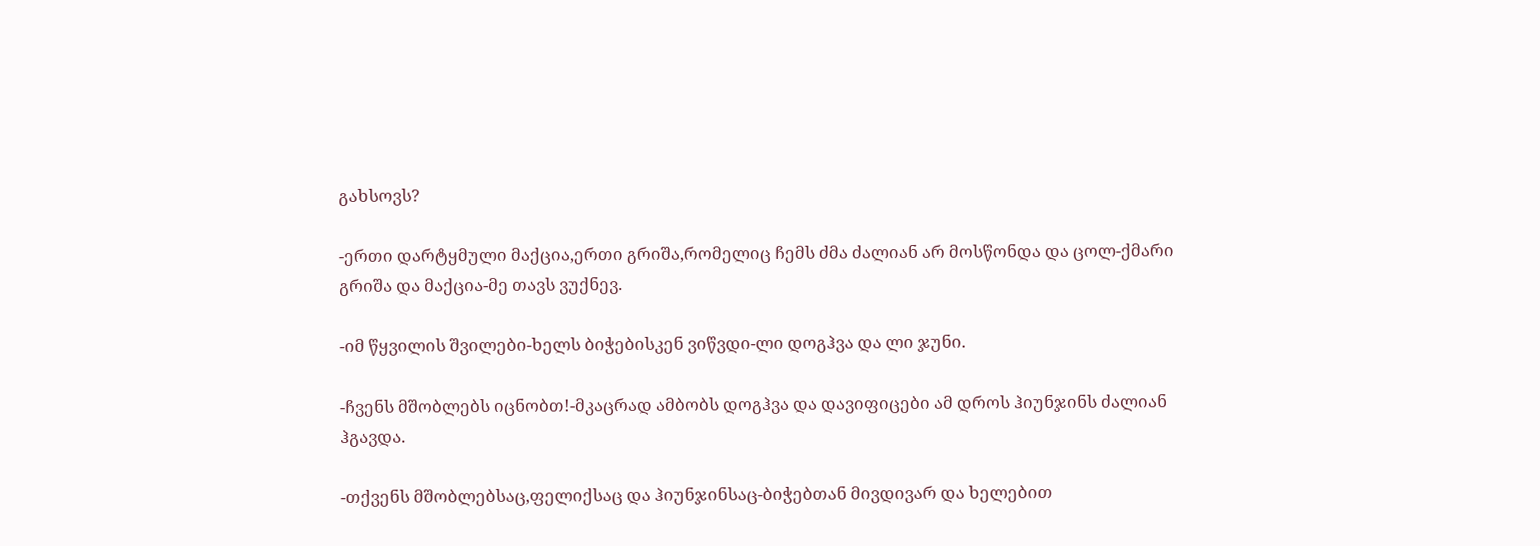გახსოვს?

-ერთი დარტყმული მაქცია,ერთი გრიშა,რომელიც ჩემს ძმა ძალიან არ მოსწონდა და ცოლ-ქმარი გრიშა და მაქცია-მე თავს ვუქნევ.

-იმ წყვილის შვილები-ხელს ბიჭებისკენ ვიწვდი-ლი დოგჰვა და ლი ჯუნი.

-ჩვენს მშობლებს იცნობთ!-მკაცრად ამბობს დოგჰვა და დავიფიცები ამ დროს ჰიუნჯინს ძალიან ჰგავდა.

-თქვენს მშობლებსაც,ფელიქსაც და ჰიუნჯინსაც-ბიჭებთან მივდივარ და ხელებით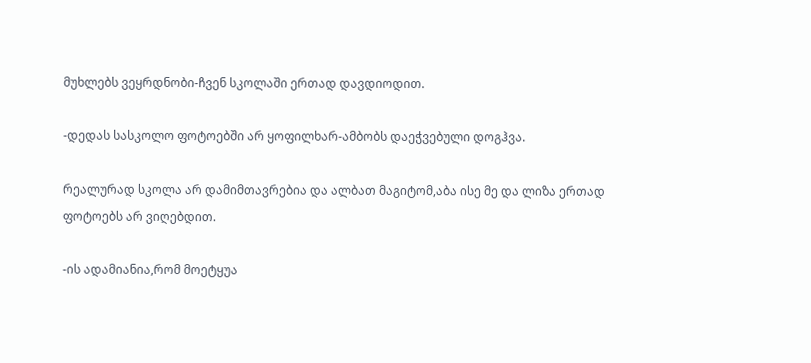მუხლებს ვეყრდნობი-ჩვენ სკოლაში ერთად დავდიოდით.

-დედას სასკოლო ფოტოებში არ ყოფილხარ-ამბობს დაეჭვებული დოგჰვა.

რეალურად სკოლა არ დამიმთავრებია და ალბათ მაგიტომ,აბა ისე მე და ლიზა ერთად ფოტოებს არ ვიღებდით.

-ის ადამიანია,რომ მოეტყუა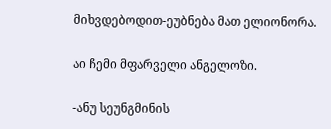მიხვდებოდით-ეუბნება მათ ელიონორა.

აი ჩემი მფარველი ანგელოზი.

-ანუ სეუნგმინის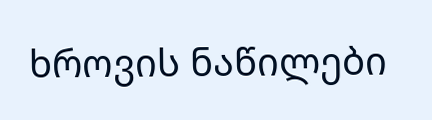ხროვის ნაწილები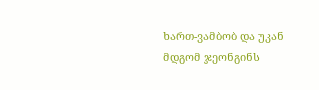ხართ-ვამბობ და უკან მდგომ ჯეონგინს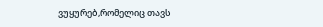ვუყურებ,რომელიც თავს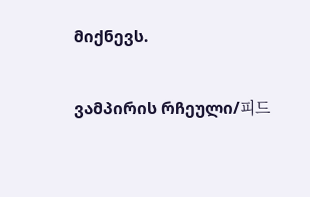მიქნევს.

ვამპირის რჩეული/피드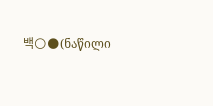백🌕🌑(ნაწილი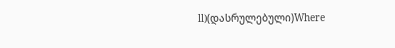ll)(დასრულებული)Where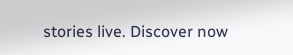stories live. Discover now